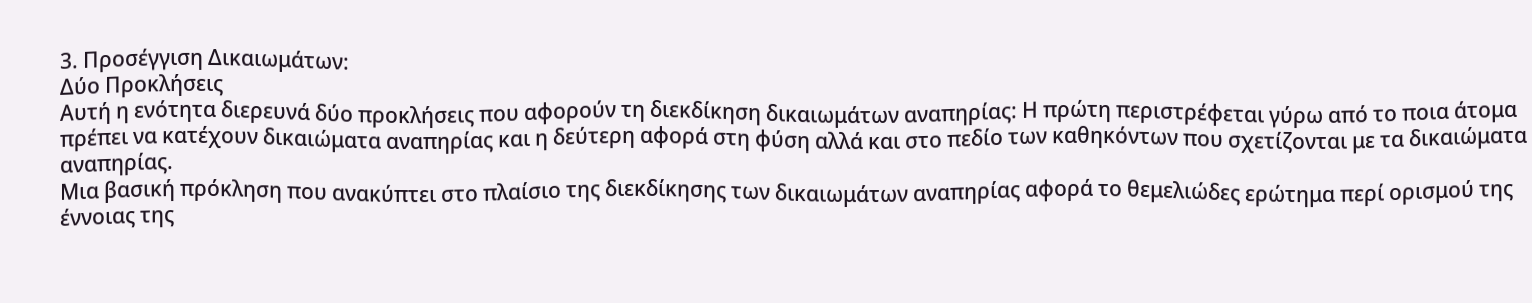3. Προσέγγιση Δικαιωμάτων:
Δύο Προκλήσεις
Αυτή η ενότητα διερευνά δύο προκλήσεις που αφορούν τη διεκδίκηση δικαιωμάτων αναπηρίας: Η πρώτη περιστρέφεται γύρω από το ποια άτομα πρέπει να κατέχουν δικαιώματα αναπηρίας και η δεύτερη αφορά στη φύση αλλά και στο πεδίο των καθηκόντων που σχετίζονται με τα δικαιώματα
αναπηρίας.
Μια βασική πρόκληση που ανακύπτει στο πλαίσιο της διεκδίκησης των δικαιωμάτων αναπηρίας αφορά το θεμελιώδες ερώτημα περί ορισμού της έννοιας της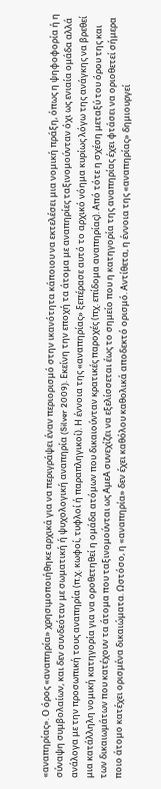«αναπηρίας». Ο όρος «αναπηρία» χρησιμοποιήθηκε αρχικά για να περιγράψει έναν περιορισμό στην ικανότητα κάποιου να εκτελέσει μια νομική πράξη, όπως η ψηφοφορία ή η σύναψη συμβολαίων, και δεν συνδεόταν με σωματική ή ψυχολογική αναπηρία (Silver 2009). Εκείνη την εποχή τα άτομα με αναπηρίες ταξινομούνταν όχι ως ενιαία ομάδα αλλά ανάλογα με την προσωπική τους αναπηρία (π.χ. κωφοί, τυφλοί ή παραπληγικοί). Η έννοια της «αναπηρίας» ξεπέρασε αυτό το αρχικό νόημα κυρίως λόγω της ανάγκης να βρεθεί μια κατάλληλη νομική κατηγορία για να οροθετηθεί η ομάδα ατόμων που δικαιούνταν κρατικές παροχές (πχ. επίδομα αναπηρίας). Από τότε η σχέση μεταξύ του όρου της και των δικαιωμάτων που κατέχουν τα άτομα που ταξινομούνται ως ΑμεΑ συνεχίζει να εξελίσσεται έως το σημείο που η κατηγορία της αναπηρίας έχει φτάσει να οριοθετεί σήμερα ποιο άτομο κατέχει ορισμένα δικαιώματα. Ωστόσο, η «αναπηρία» δεν έχει καθόλου καθολικά αποδεκτό ορισμό. Αντίθετα, η έννοια της «αναπηρίας» δημιουργεί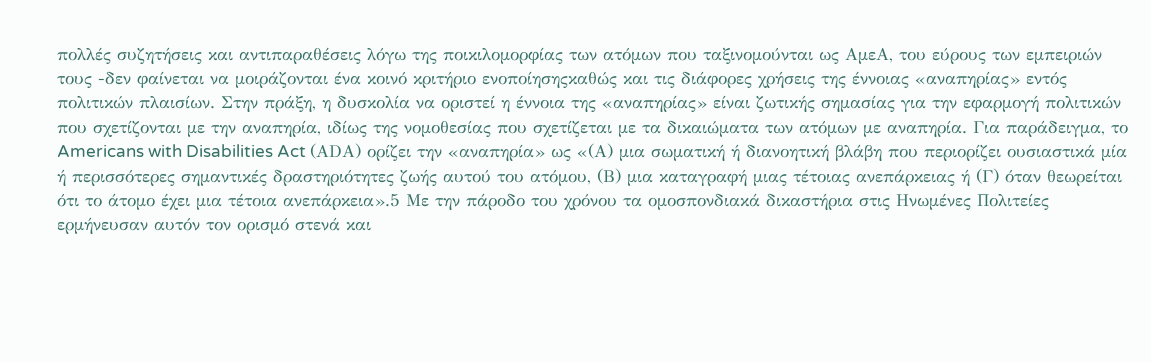πολλές συζητήσεις και αντιπαραθέσεις λόγω της ποικιλομορφίας των ατόμων που ταξινομούνται ως ΑμεΑ, του εύρους των εμπειριών τους -δεν φαίνεται να μοιράζονται ένα κοινό κριτήριο ενοποίησηςκαθώς και τις διάφορες χρήσεις της έννοιας «αναπηρίας» εντός πολιτικών πλαισίων. Στην πράξη, η δυσκολία να οριστεί η έννοια της «αναπηρίας» είναι ζωτικής σημασίας για την εφαρμογή πολιτικών που σχετίζονται με την αναπηρία, ιδίως της νομοθεσίας που σχετίζεται με τα δικαιώματα των ατόμων με αναπηρία. Για παράδειγμα, το Americans with Disabilities Act (ΑDA) ορίζει την «αναπηρία» ως «(Α) μια σωματική ή διανοητική βλάβη που περιορίζει ουσιαστικά μία ή περισσότερες σημαντικές δραστηριότητες ζωής αυτού του ατόμου, (Β) μια καταγραφή μιας τέτοιας ανεπάρκειας ή (Γ) όταν θεωρείται ότι το άτομο έχει μια τέτοια ανεπάρκεια».5 Με την πάροδο του χρόνου τα ομοσπονδιακά δικαστήρια στις Ηνωμένες Πολιτείες ερμήνευσαν αυτόν τον ορισμό στενά και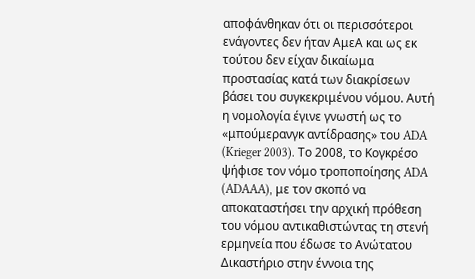αποφάνθηκαν ότι οι περισσότεροι ενάγοντες δεν ήταν ΑμεΑ και ως εκ τούτου δεν είχαν δικαίωμα προστασίας κατά των διακρίσεων βάσει του συγκεκριμένου νόμου. Αυτή η νομολογία έγινε γνωστή ως το «μπούμερανγκ αντίδρασης» του ADA (Krieger 2003). Το 2008, το Κογκρέσο ψήφισε τον νόμο τροποποίησης ADA (ADAAA), με τον σκοπό να αποκαταστήσει την αρχική πρόθεση του νόμου αντικαθιστώντας τη στενή ερμηνεία που έδωσε το Ανώτατου Δικαστήριο στην έννοια της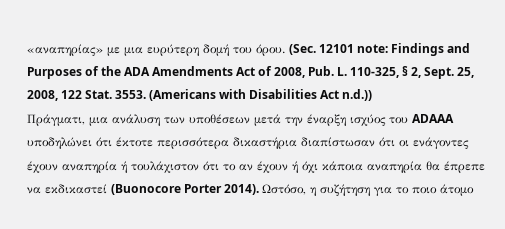«αναπηρίας» με μια ευρύτερη δομή του όρου. (Sec. 12101 note: Findings and Purposes of the ADA Amendments Act of 2008, Pub. L. 110-325, § 2, Sept. 25, 2008, 122 Stat. 3553. (Americans with Disabilities Act n.d.))
Πράγματι, μια ανάλυση των υποθέσεων μετά την έναρξη ισχύος του ADAAA υποδηλώνει ότι έκτοτε περισσότερα δικαστήρια διαπίστωσαν ότι οι ενάγοντες έχουν αναπηρία ή τουλάχιστον ότι το αν έχουν ή όχι κάποια αναπηρία θα έπρεπε να εκδικαστεί (Buonocore Porter 2014). Ωστόσο, η συζήτηση για το ποιο άτομο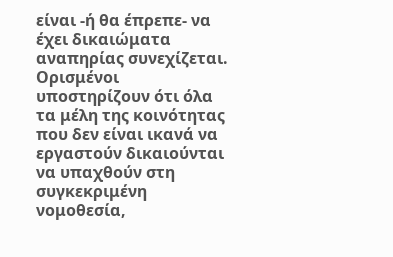είναι -ή θα έπρεπε- να έχει δικαιώματα αναπηρίας συνεχίζεται. Ορισμένοι υποστηρίζουν ότι όλα τα μέλη της κοινότητας που δεν είναι ικανά να εργαστούν δικαιούνται να υπαχθούν στη συγκεκριμένη νομοθεσία,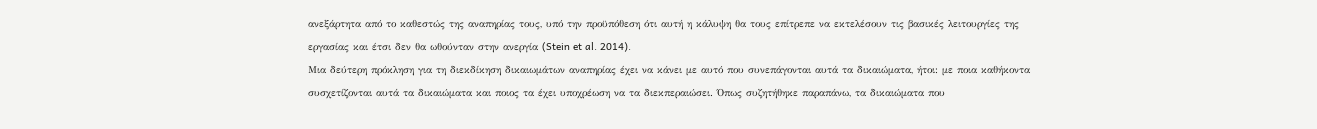ανεξάρτητα από το καθεστώς της αναπηρίας τους, υπό την προϋπόθεση ότι αυτή η κάλυψη θα τους επίτρεπε να εκτελέσουν τις βασικές λειτουργίες της εργασίας και έτσι δεν θα ωθούνταν στην ανεργία (Stein et al. 2014).
Μια δεύτερη πρόκληση για τη διεκδίκηση δικαιωμάτων αναπηρίας έχει να κάνει με αυτό που συνεπάγονται αυτά τα δικαιώματα, ήτοι: με ποια καθήκοντα συσχετίζονται αυτά τα δικαιώματα και ποιος τα έχει υποχρέωση να τα διεκπεραιώσει. Όπως συζητήθηκε παραπάνω, τα δικαιώματα που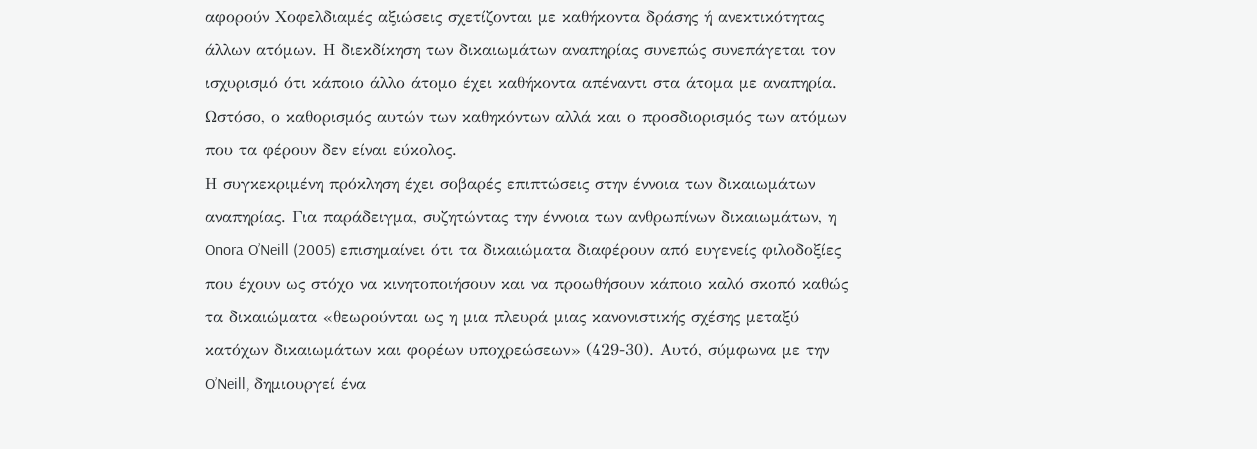αφορούν Χοφελδιαμές αξιώσεις σχετίζονται με καθήκοντα δράσης ή ανεκτικότητας άλλων ατόμων. Η διεκδίκηση των δικαιωμάτων αναπηρίας συνεπώς συνεπάγεται τον ισχυρισμό ότι κάποιο άλλο άτομο έχει καθήκοντα απέναντι στα άτομα με αναπηρία.
Ωστόσο, ο καθορισμός αυτών των καθηκόντων αλλά και ο προσδιορισμός των ατόμων που τα φέρουν δεν είναι εύκολος.
Η συγκεκριμένη πρόκληση έχει σοβαρές επιπτώσεις στην έννοια των δικαιωμάτων αναπηρίας. Για παράδειγμα, συζητώντας την έννοια των ανθρωπίνων δικαιωμάτων, η Onora O’Neill (2005) επισημαίνει ότι τα δικαιώματα διαφέρουν από ευγενείς φιλοδοξίες που έχουν ως στόχο να κινητοποιήσουν και να προωθήσουν κάποιο καλό σκοπό καθώς τα δικαιώματα «θεωρούνται ως η μια πλευρά μιας κανονιστικής σχέσης μεταξύ κατόχων δικαιωμάτων και φορέων υποχρεώσεων» (429-30). Αυτό, σύμφωνα με την O’Neill, δημιουργεί ένα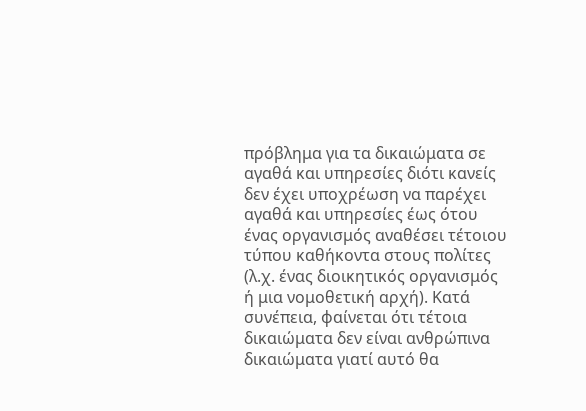πρόβλημα για τα δικαιώματα σε αγαθά και υπηρεσίες διότι κανείς δεν έχει υποχρέωση να παρέχει αγαθά και υπηρεσίες έως ότου ένας οργανισμός αναθέσει τέτοιου τύπου καθήκοντα στους πολίτες (λ.χ. ένας διοικητικός οργανισμός ή μια νομοθετική αρχή). Κατά συνέπεια, φαίνεται ότι τέτοια δικαιώματα δεν είναι ανθρώπινα δικαιώματα γιατί αυτό θα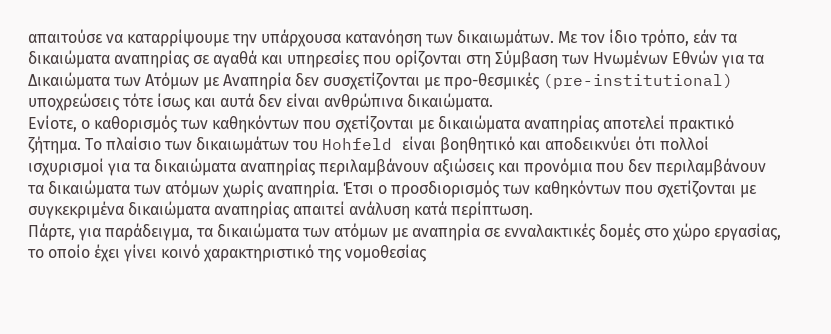απαιτούσε να καταρρίψουμε την υπάρχουσα κατανόηση των δικαιωμάτων. Με τον ίδιο τρόπο, εάν τα δικαιώματα αναπηρίας σε αγαθά και υπηρεσίες που ορίζονται στη Σύμβαση των Ηνωμένων Εθνών για τα Δικαιώματα των Ατόμων με Αναπηρία δεν συσχετίζονται με προ-θεσμικές (pre-institutional) υποχρεώσεις τότε ίσως και αυτά δεν είναι ανθρώπινα δικαιώματα.
Ενίοτε, ο καθορισμός των καθηκόντων που σχετίζονται με δικαιώματα αναπηρίας αποτελεί πρακτικό ζήτημα. Το πλαίσιο των δικαιωμάτων του Hohfeld είναι βοηθητικό και αποδεικνύει ότι πολλοί ισχυρισμοί για τα δικαιώματα αναπηρίας περιλαμβάνουν αξιώσεις και προνόμια που δεν περιλαμβάνουν τα δικαιώματα των ατόμων χωρίς αναπηρία. Έτσι ο προσδιορισμός των καθηκόντων που σχετίζονται με συγκεκριμένα δικαιώματα αναπηρίας απαιτεί ανάλυση κατά περίπτωση.
Πάρτε, για παράδειγμα, τα δικαιώματα των ατόμων με αναπηρία σε ενναλακτικές δομές στο χώρο εργασίας, το οποίο έχει γίνει κοινό χαρακτηριστικό της νομοθεσίας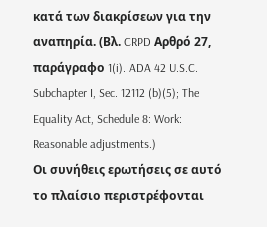κατά των διακρίσεων για την αναπηρία. (Βλ. CRPD Αρθρό 27, παράγραφο 1(i). ADA 42 U.S.C. Subchapter I, Sec. 12112 (b)(5); The Equality Act, Schedule 8: Work: Reasonable adjustments.)
Οι συνήθεις ερωτήσεις σε αυτό το πλαίσιο περιστρέφονται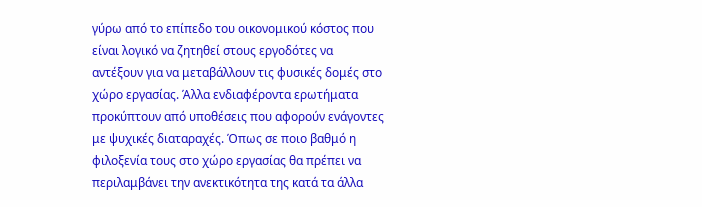γύρω από το επίπεδο του οικονομικού κόστος που είναι λογικό να ζητηθεί στους εργοδότες να αντέξουν για να μεταβάλλουν τις φυσικές δομές στο χώρο εργασίας. Άλλα ενδιαφέροντα ερωτήματα προκύπτουν από υποθέσεις που αφορούν ενάγοντες με ψυχικές διαταραχές. Όπως σε ποιο βαθμό η φιλοξενία τους στο χώρο εργασίας θα πρέπει να περιλαμβάνει την ανεκτικότητα της κατά τα άλλα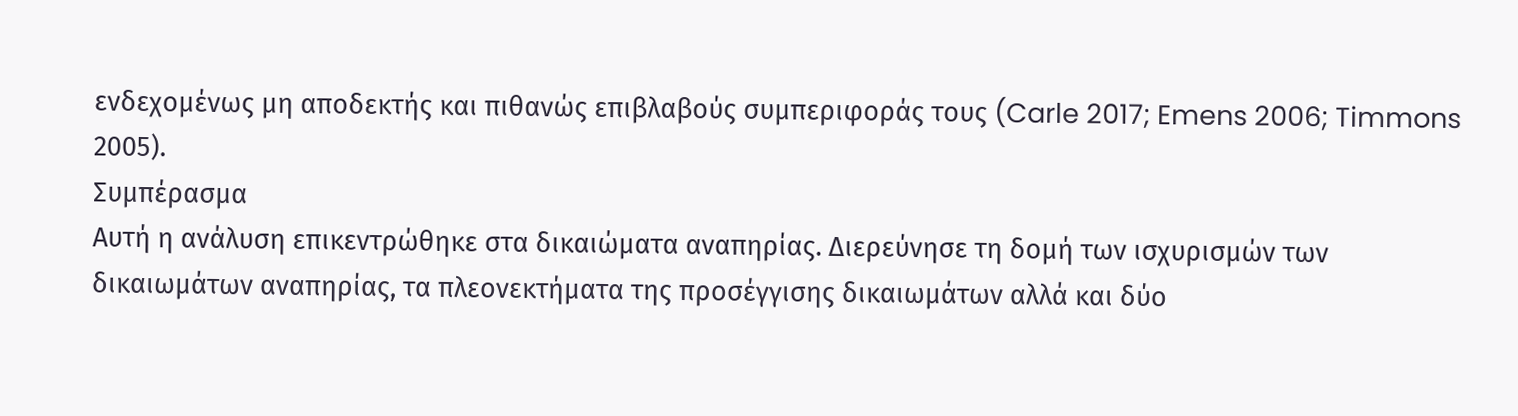ενδεχομένως μη αποδεκτής και πιθανώς επιβλαβούς συμπεριφοράς τους (Carle 2017; Emens 2006; Timmons 2005).
Συμπέρασμα
Αυτή η ανάλυση επικεντρώθηκε στα δικαιώματα αναπηρίας. Διερεύνησε τη δομή των ισχυρισμών των δικαιωμάτων αναπηρίας, τα πλεονεκτήματα της προσέγγισης δικαιωμάτων αλλά και δύο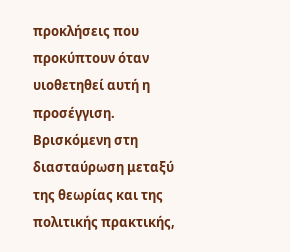προκλήσεις που προκύπτουν όταν υιοθετηθεί αυτή η προσέγγιση. Βρισκόμενη στη διασταύρωση μεταξύ της θεωρίας και της πολιτικής πρακτικής,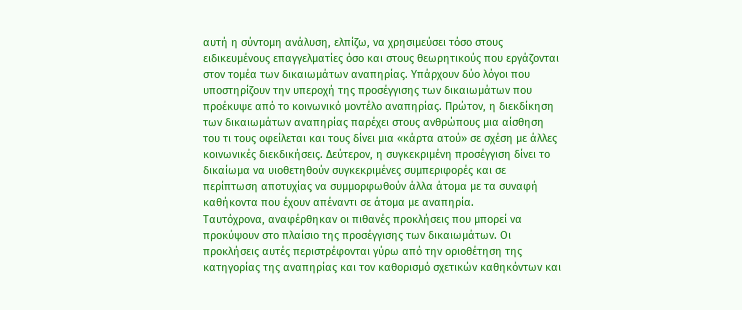αυτή η σύντομη ανάλυση, ελπίζω, να χρησιμεύσει τόσο στους ειδικευμένους επαγγελματίες όσο και στους θεωρητικούς που εργάζονται στον τομέα των δικαιωμάτων αναπηρίας. Υπάρχουν δύο λόγοι που υποστηρίζουν την υπεροχή της προσέγγισης των δικαιωμάτων που προέκυψε από το κοινωνικό μοντέλο αναπηρίας. Πρώτον, η διεκδίκηση των δικαιωμάτων αναπηρίας παρέχει στους ανθρώπους μια αίσθηση του τι τους οφείλεται και τους δίνει μια «κάρτα ατού» σε σχέση με άλλες κοινωνικές διεκδικήσεις. Δεύτερον, η συγκεκριμένη προσέγγιση δίνει το δικαίωμα να υιοθετηθούν συγκεκριμένες συμπεριφορές και σε περίπτωση αποτυχίας να συμμορφωθούν άλλα άτομα με τα συναφή καθήκοντα που έχουν απέναντι σε άτομα με αναπηρία.
Ταυτόχρονα, αναφέρθηκαν οι πιθανές προκλήσεις που μπορεί να προκύψουν στο πλαίσιο της προσέγγισης των δικαιωμάτων. Οι προκλήσεις αυτές περιστρέφονται γύρω από την οριοθέτηση της κατηγορίας της αναπηρίας και τον καθορισμό σχετικών καθηκόντων και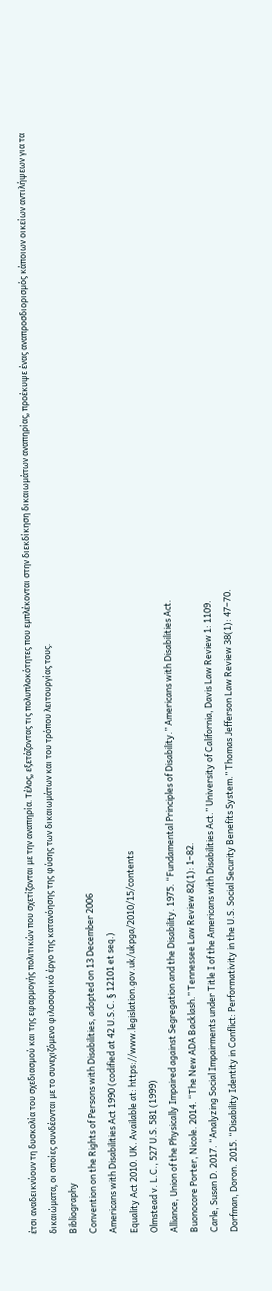έτσι αναδεικνύουν τη δυσκολία του σχεδιασμού και της εφαρμογής πολιτικών που σχετίζονται με την αναπηρία. Τέλος, εξετάζοντας τις πολυπλοκότητες που εμπλέκονται στην διεκδίκηση δικαιωμάτων αναπηρίας, προέκυψε ένας αναπροσδιορισμός κάποιων οικείων αντιλήψεων για τα δικαιώματα, οι οποίες συνδέονται με το συνεχιζόμενο φιλοσοφικό έργο της κατανόησης της φύσης των δικαιωμάτων και του τρόπου λειτουργίας τους.
Bibliography
Convention on the Rights of Persons with Disabilities, adopted on 13 December 2006
Americans with Disabilities Act 1990 (codified at 42 U.S.C. § 12101 et seq.)
Equality Act 2010. UK. Available at: https://www.legislation.gov.uk/ukpga/2010/15/contents
Olmstead v. L.C., 527 U.S. 581 (1999)
Alliance, Union of the Physically Impaired against Segregation and the Disability. 1975. “Fundamental Principles of Disability.” Americans with Disabilities Act.
Buonocore Porter, Nicole. 2014. “The New ADA Backlash.” Tennessee Law Review 82(1): 1–82.
Carle, Susan D. 2017. “Analyzing Social Impairments under Title I of the Americans with Disabilities Act.” University of California, Davis Law Review 1: 1109.
Dorfman, Doron. 2015. “Disability Identity in Conflict: Performativity in the U.S. Social Security Benefits System.” Thomas Jefferson Law Review 38(1): 47–70.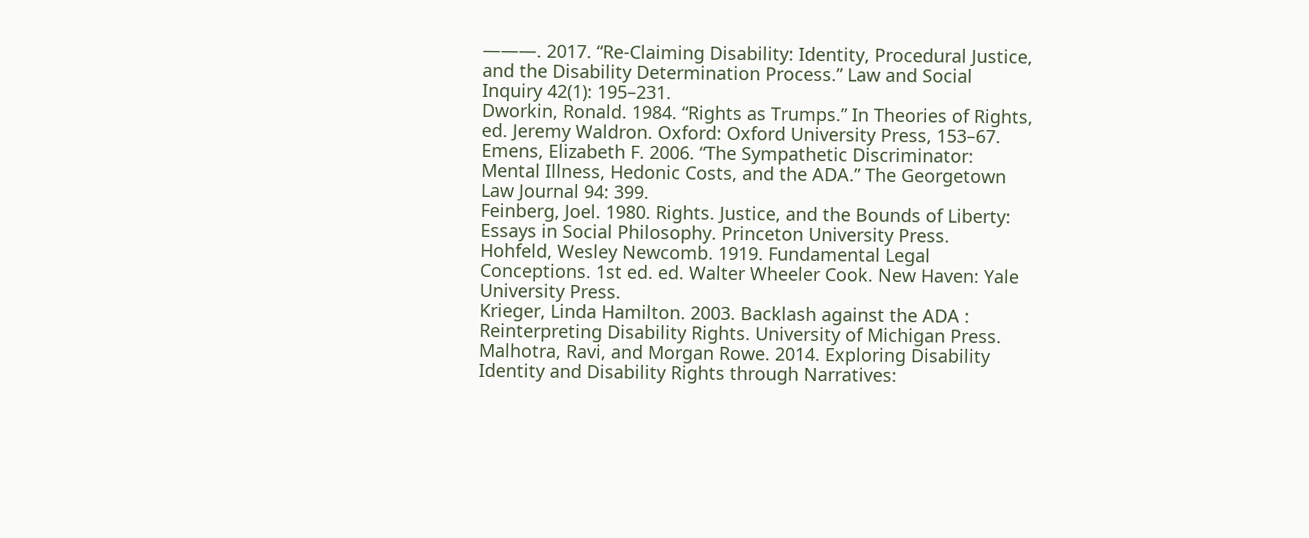———. 2017. “Re-Claiming Disability: Identity, Procedural Justice, and the Disability Determination Process.” Law and Social Inquiry 42(1): 195–231.
Dworkin, Ronald. 1984. “Rights as Trumps.” In Theories of Rights, ed. Jeremy Waldron. Oxford: Oxford University Press, 153–67.
Emens, Elizabeth F. 2006. “The Sympathetic Discriminator: Mental Illness, Hedonic Costs, and the ADA.” The Georgetown Law Journal 94: 399.
Feinberg, Joel. 1980. Rights. Justice, and the Bounds of Liberty: Essays in Social Philosophy. Princeton University Press.
Hohfeld, Wesley Newcomb. 1919. Fundamental Legal Conceptions. 1st ed. ed. Walter Wheeler Cook. New Haven: Yale University Press.
Krieger, Linda Hamilton. 2003. Backlash against the ADA : Reinterpreting Disability Rights. University of Michigan Press.
Malhotra, Ravi, and Morgan Rowe. 2014. Exploring Disability Identity and Disability Rights through Narratives: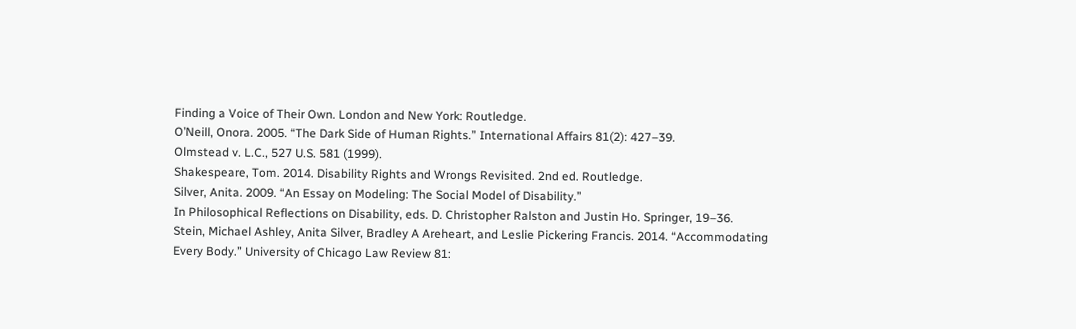Finding a Voice of Their Own. London and New York: Routledge.
O’Neill, Onora. 2005. “The Dark Side of Human Rights.” International Affairs 81(2): 427–39.
Olmstead v. L.C., 527 U.S. 581 (1999).
Shakespeare, Tom. 2014. Disability Rights and Wrongs Revisited. 2nd ed. Routledge.
Silver, Anita. 2009. “An Essay on Modeling: The Social Model of Disability.”
In Philosophical Reflections on Disability, eds. D. Christopher Ralston and Justin Ho. Springer, 19–36.
Stein, Michael Ashley, Anita Silver, Bradley A Areheart, and Leslie Pickering Francis. 2014. “Accommodating Every Body.” University of Chicago Law Review 81: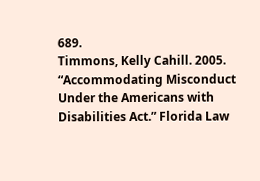689.
Timmons, Kelly Cahill. 2005. “Accommodating Misconduct Under the Americans with Disabilities Act.” Florida Law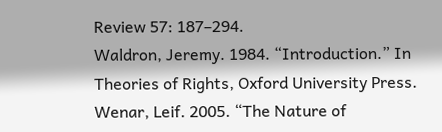Review 57: 187–294.
Waldron, Jeremy. 1984. “Introduction.” In Theories of Rights, Oxford University Press.
Wenar, Leif. 2005. “The Nature of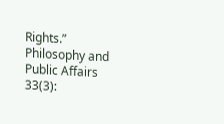Rights.” Philosophy and Public Affairs 33(3):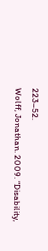223–52.
Wolff, Jonathan. 2009. “Disability,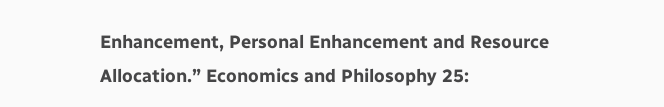Enhancement, Personal Enhancement and Resource Allocation.” Economics and Philosophy 25: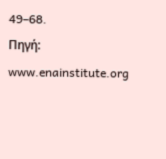49–68.
Πηγή: www.enainstitute.org